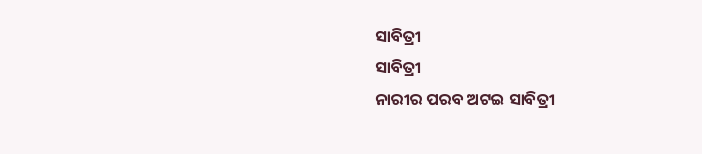ସାବିତ୍ରୀ
ସାବିତ୍ରୀ
ନାରୀର ପରବ ଅଟଇ ସାବିତ୍ରୀ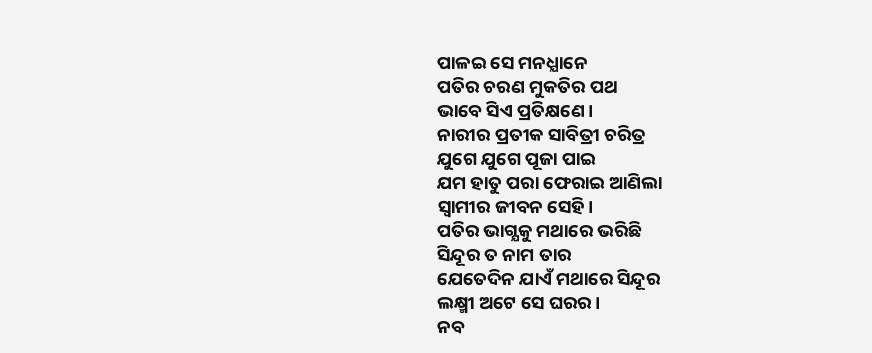ପାଳଇ ସେ ମନଧ୍ଯାନେ
ପତିର ଚରଣ ମୁକତିର ପଥ
ଭାବେ ସିଏ ପ୍ରତିକ୍ଷଣେ।
ନାରୀର ପ୍ରତୀକ ସାବିତ୍ରୀ ଚରିତ୍ର
ଯୁଗେ ଯୁଗେ ପୂଜା ପାଇ
ଯମ ହାତୁ ପରା ଫେରାଇ ଆଣିଲା
ସ୍ୱାମୀର ଜୀବନ ସେହି।
ପତିର ଭାଗ୍ଯକୁ ମଥାରେ ଭରିଛି
ସିନ୍ଦୂର ତ ନାମ ତାର
ଯେତେଦିନ ଯାଏଁ ମଥାରେ ସିନ୍ଦୂର
ଲକ୍ଷ୍ମୀ ଅଟେ ସେ ଘରର।
ନବ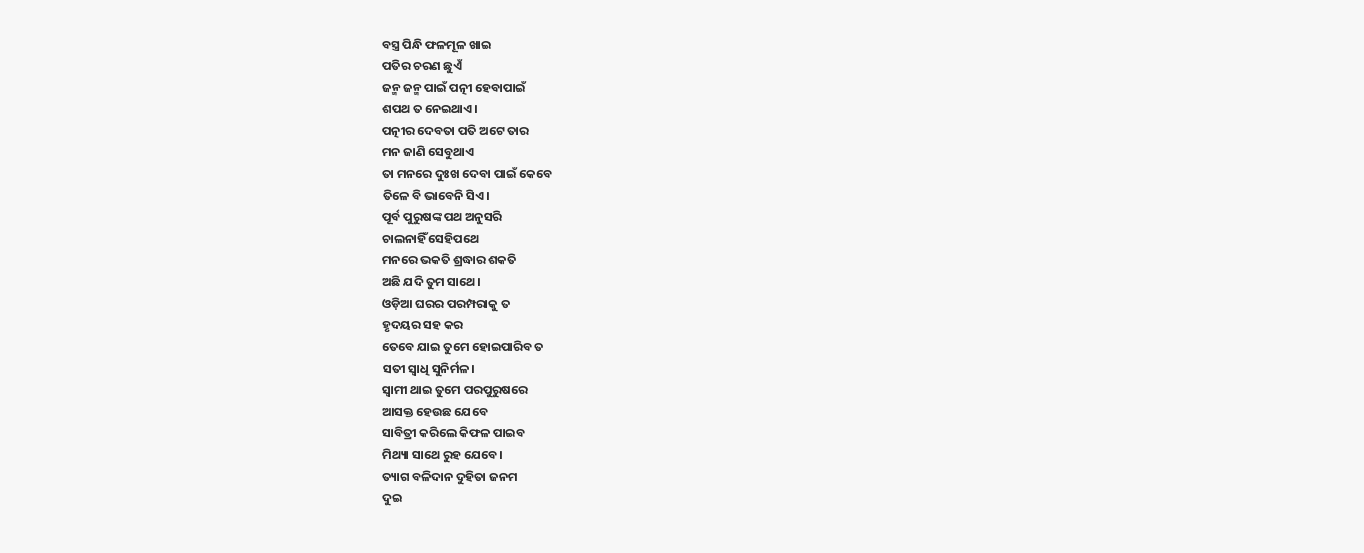ବସ୍ତ୍ର ପିନ୍ଧି ଫଳମୂଳ ଖାଇ
ପତିର ଚରଣ ଛୁଏଁ
ଜନ୍ମ ଜନ୍ମ ପାଇଁ ପତ୍ନୀ ହେବାପାଇଁ
ଶପଥ ତ ନେଇଥାଏ।
ପତ୍ନୀର ଦେବତା ପତି ଅଟେ ତାର
ମନ ଜାଣି ସେବୁଥାଏ
ତା ମନରେ ଦୁଃଖ ଦେବା ପାଇଁ କେବେ
ତିଳେ ବି ଭାବେନି ସିଏ।
ପୂର୍ବ ପୁରୁଷଙ୍କ ପଥ ଅନୁସରି
ଚାଲନାହିଁ ସେହିପଥେ
ମନରେ ଭକତି ଶ୍ରଦ୍ଧାର ଶକତି
ଅଛି ଯଦି ତୁମ ସାଥେ।
ଓଡ଼ିଆ ଘରର ପରମ୍ପରାକୁ ତ
ହୃଦୟର ସହ କର
ତେବେ ଯାଇ ତୁମେ ହୋଇପାରିବ ତ
ସତୀ ସ୍ବାଧି ସୁନିର୍ମଳ।
ସ୍ବାମୀ ଥାଇ ତୁମେ ପରପୁରୁଷରେ
ଆସକ୍ତ ହେଉଛ ଯେବେ
ସାବିତ୍ରୀ କରିଲେ କିଫଳ ପାଇବ
ମିଥ୍ୟା ସାଥେ ରୁହ ଯେବେ।
ତ୍ୟାଗ ବଳିଦାନ ଦୁହିତା ଜନମ
ଦୁଇ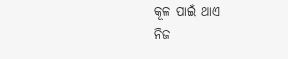କୂଳ ପାଇଁ ଥାଏ
ନିଜ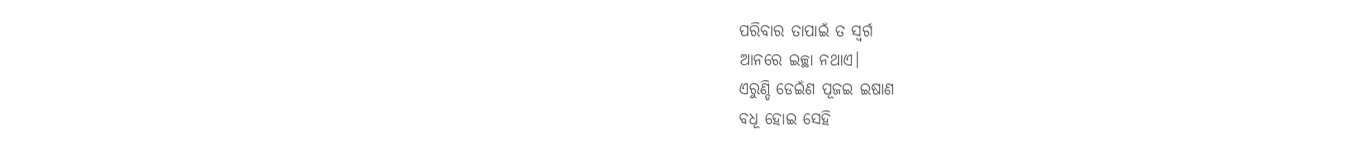ପରିବାର ତାପାଇଁ ତ ସ୍ବର୍ଗ
ଆନରେ ଇଚ୍ଛା ନଥାଏ।
ଏରୁଣ୍ଡି ଡେଇଁଣ ପୂଜଇ ଇଷାଣ
ବଧୂ ହୋଇ ସେହି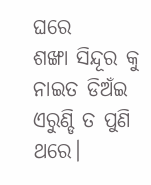ଘରେ
ଶଙ୍ଖା ସିନ୍ଦୂର କୁ ନାଇତ ଡିଅଁଇ
ଏରୁଣ୍ଡି ତ ପୁଣି ଥରେ।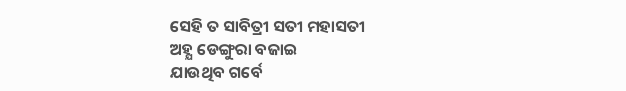ସେହି ତ ସାବିତ୍ରୀ ସତୀ ମହାସତୀ
ଅହ୍ଯ ଡେଙ୍ଗୁରା ବଜାଇ
ଯାଉଥିବ ଗର୍ବେ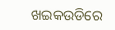ଖଇକଉଡିରେ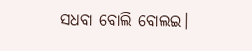ସଧବା ବୋଲି ବୋଲଇ।